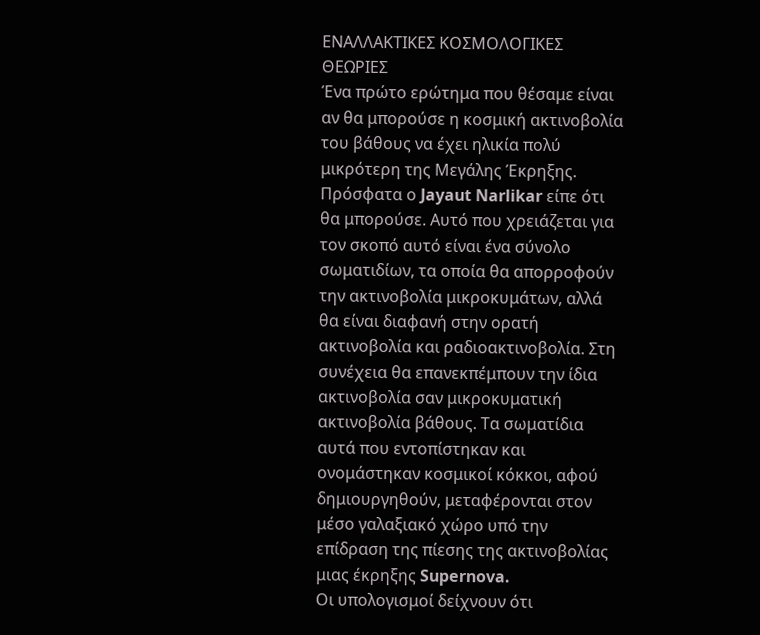ΕΝΑΛΛΑΚΤΙΚΕΣ ΚΟΣΜΟΛΟΓΙΚΕΣ ΘΕΩΡΙΕΣ
Ένα πρώτο ερώτημα που θέσαμε είναι αν θα μπορούσε η κοσμική ακτινοβολία του βάθους να έχει ηλικία πολύ μικρότερη της Μεγάλης Έκρηξης. Πρόσφατα ο Jayaut Narlikar είπε ότι θα μπορούσε. Αυτό που χρειάζεται για τον σκοπό αυτό είναι ένα σύνολο σωματιδίων, τα οποία θα απορροφούν την ακτινοβολία μικροκυμάτων, αλλά θα είναι διαφανή στην ορατή ακτινοβολία και ραδιοακτινοβολία. Στη συνέχεια θα επανεκπέμπουν την ίδια ακτινοβολία σαν μικροκυματική ακτινοβολία βάθους. Τα σωματίδια αυτά που εντοπίστηκαν και ονομάστηκαν κοσμικοί κόκκοι, αφού δημιουργηθούν, μεταφέρονται στον μέσο γαλαξιακό χώρο υπό την επίδραση της πίεσης της ακτινοβολίας μιας έκρηξης Supernova.
Οι υπολογισμοί δείχνουν ότι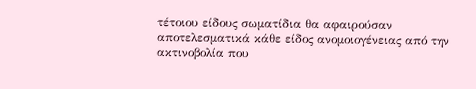τέτοιου είδους σωματίδια θα αφαιρούσαν αποτελεσματικά κάθε είδος ανομοιογένειας από την ακτινοβολία που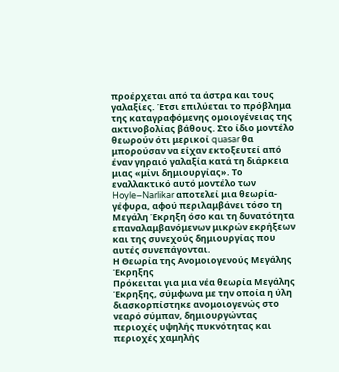προέρχεται από τα άστρα και τους γαλαξίες. Έτσι επιλύεται το πρόβλημα της καταγραφόμενης ομοιογένειας της ακτινοβολίας βάθους. Στο ίδιο μοντέλο θεωρούν ότι μερικοί quasar θα μπορούσαν να είχαν εκτοξευτεί από έναν γηραιό γαλαξία κατά τη διάρκεια μιας «μίνι δημιουργίας». Το εναλλακτικό αυτό μοντέλο των Hoyle–Narlikar αποτελεί μια θεωρία-γέφυρα, αφού περιλαμβάνει τόσο τη Μεγάλη Έκρηξη όσο και τη δυνατότητα επαναλαμβανόμενων μικρών εκρήξεων και της συνεχούς δημιουργίας που αυτές συνεπάγονται.
Η Θεωρία της Ανομοιογενούς Μεγάλης Έκρηξης
Πρόκειται για μια νέα θεωρία Μεγάλης Έκρηξης, σύμφωνα με την οποία η ύλη διασκορπίστηκε ανομοιογενώς στο νεαρό σύμπαν, δημιουργώντας περιοχές υψηλής πυκνότητας και περιοχές χαμηλής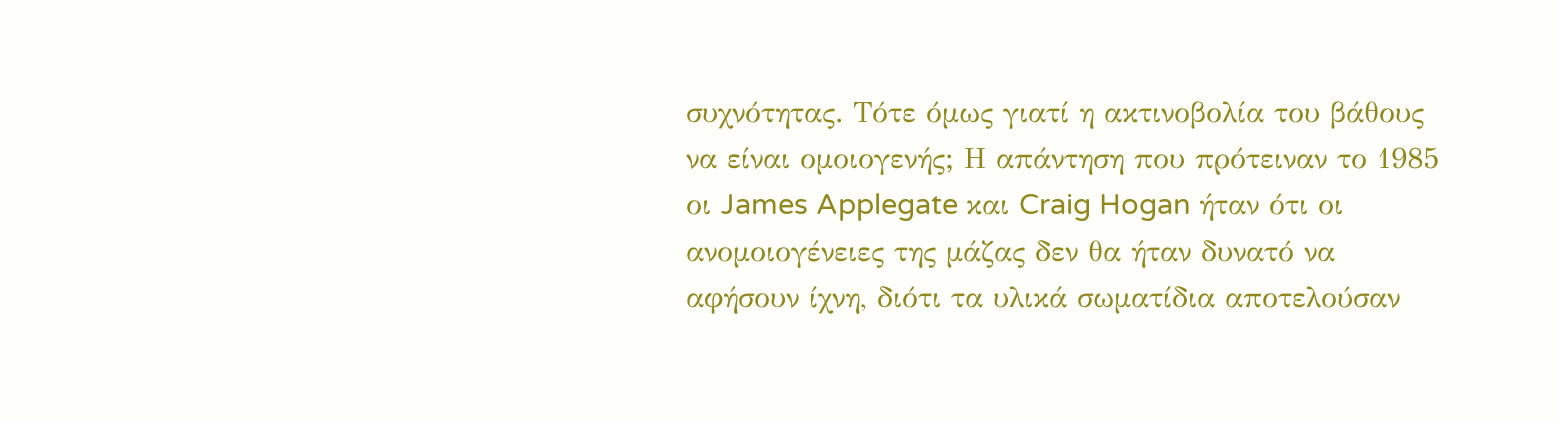συχνότητας. Τότε όμως γιατί η ακτινοβολία του βάθους να είναι ομοιογενής; Η απάντηση που πρότειναν το 1985 οι James Applegate και Craig Hogan ήταν ότι οι ανομοιογένειες της μάζας δεν θα ήταν δυνατό να αφήσουν ίχνη, διότι τα υλικά σωματίδια αποτελούσαν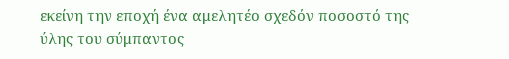εκείνη την εποχή ένα αμελητέο σχεδόν ποσοστό της ύλης του σύμπαντος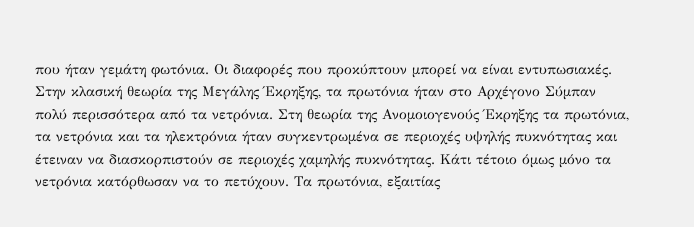που ήταν γεμάτη φωτόνια. Οι διαφορές που προκύπτουν μπορεί να είναι εντυπωσιακές.
Στην κλασική θεωρία της Μεγάλης Έκρηξης, τα πρωτόνια ήταν στο Αρχέγονο Σύμπαν πολύ περισσότερα από τα νετρόνια. Στη θεωρία της Ανομοιογενούς Έκρηξης τα πρωτόνια, τα νετρόνια και τα ηλεκτρόνια ήταν συγκεντρωμένα σε περιοχές υψηλής πυκνότητας και έτειναν να διασκορπιστούν σε περιοχές χαμηλής πυκνότητας. Κάτι τέτοιο όμως μόνο τα νετρόνια κατόρθωσαν να το πετύχουν. Τα πρωτόνια, εξαιτίας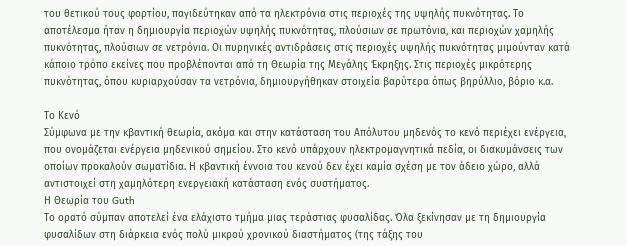του θετικού τους φορτίου, παγιδεύτηκαν από τα ηλεκτρόνια στις περιοχές της υψηλής πυκνότητας. Το αποτέλεσμα ήταν η δημιουργία περιοχών υψηλής πυκνότητας, πλούσιων σε πρωτόνια, και περιοχών χαμηλής πυκνότητας, πλούσιων σε νετρόνια. Οι πυρηνικές αντιδράσεις στις περιοχές υψηλής πυκνότητας μιμούνταν κατά κάποιο τρόπο εκείνες που προβλέπονται από τη Θεωρία της Μεγάλης Έκρηξης. Στις περιοχές μικρότερης πυκνότητας, όπου κυριαρχούσαν τα νετρόνια, δημιουργήθηκαν στοιχεία βαρύτερα όπως βηρύλλιο, βόριο κ.α.

Το Κενό
Σύμφωνα με την κβαντική θεωρία, ακόμα και στην κατάσταση του Απόλυτου μηδενός το κενό περιέχει ενέργεια, που ονομάζεται ενέργεια μηδενικού σημείου. Στο κενό υπάρχουν ηλεκτρομαγνητικά πεδία, οι διακυμάνσεις των οποίων προκαλούν σωματίδια. Η κβαντική έννοια του κενού δεν έχει καμία σχέση με τον άδειο χώρο, αλλά αντιστοιχεί στη χαμηλότερη ενεργειακή κατάσταση ενός συστήματος.
Η Θεωρία του Guth
Το ορατό σύμπαν αποτελεί ένα ελάχιστο τμήμα μιας τεράστιας φυσαλίδας. Όλα ξεκίνησαν με τη δημιουργία φυσαλίδων στη διάρκεια ενός πολύ μικρού χρονικού διαστήματος (της τάξης του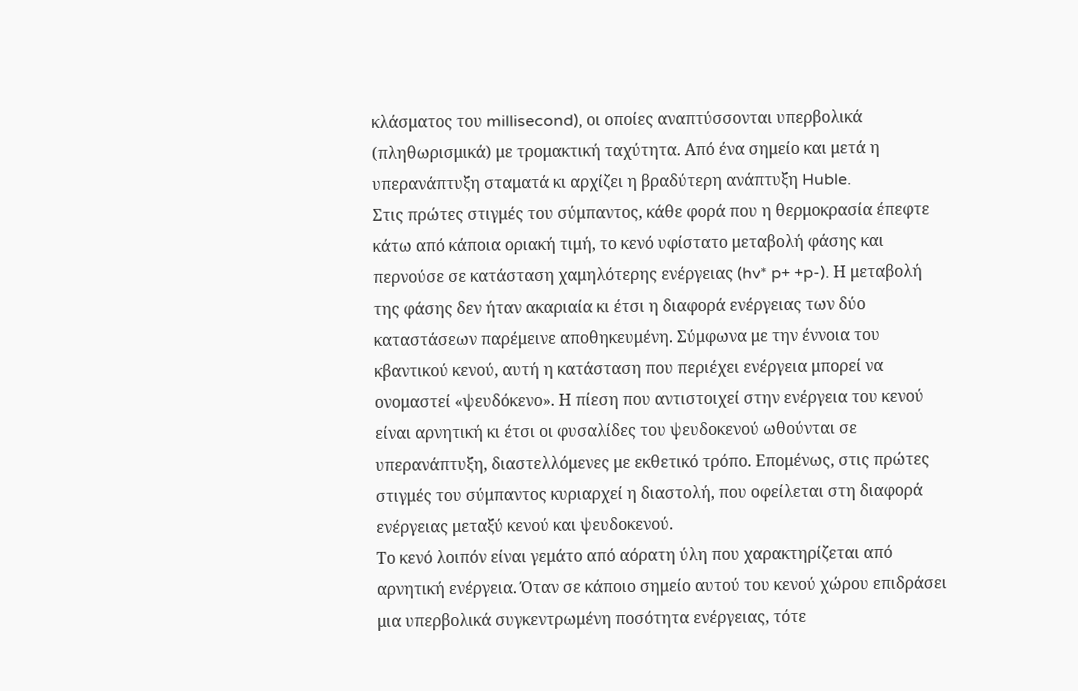κλάσματος του millisecond), οι οποίες αναπτύσσονται υπερβολικά (πληθωρισμικά) με τρομακτική ταχύτητα. Από ένα σημείο και μετά η υπερανάπτυξη σταματά κι αρχίζει η βραδύτερη ανάπτυξη Huble.
Στις πρώτες στιγμές του σύμπαντος, κάθε φορά που η θερμοκρασία έπεφτε κάτω από κάποια οριακή τιμή, το κενό υφίστατο μεταβολή φάσης και περνούσε σε κατάσταση χαμηλότερης ενέργειας (hv* p+ +p-). Η μεταβολή της φάσης δεν ήταν ακαριαία κι έτσι η διαφορά ενέργειας των δύο καταστάσεων παρέμεινε αποθηκευμένη. Σύμφωνα με την έννοια του κβαντικού κενού, αυτή η κατάσταση που περιέχει ενέργεια μπορεί να ονομαστεί «ψευδόκενο». Η πίεση που αντιστοιχεί στην ενέργεια του κενού είναι αρνητική κι έτσι οι φυσαλίδες του ψευδοκενού ωθούνται σε υπερανάπτυξη, διαστελλόμενες με εκθετικό τρόπο. Επομένως, στις πρώτες στιγμές του σύμπαντος κυριαρχεί η διαστολή, που οφείλεται στη διαφορά ενέργειας μεταξύ κενού και ψευδοκενού.
Το κενό λοιπόν είναι γεμάτο από αόρατη ύλη που χαρακτηρίζεται από αρνητική ενέργεια. Όταν σε κάποιο σημείο αυτού του κενού χώρου επιδράσει μια υπερβολικά συγκεντρωμένη ποσότητα ενέργειας, τότε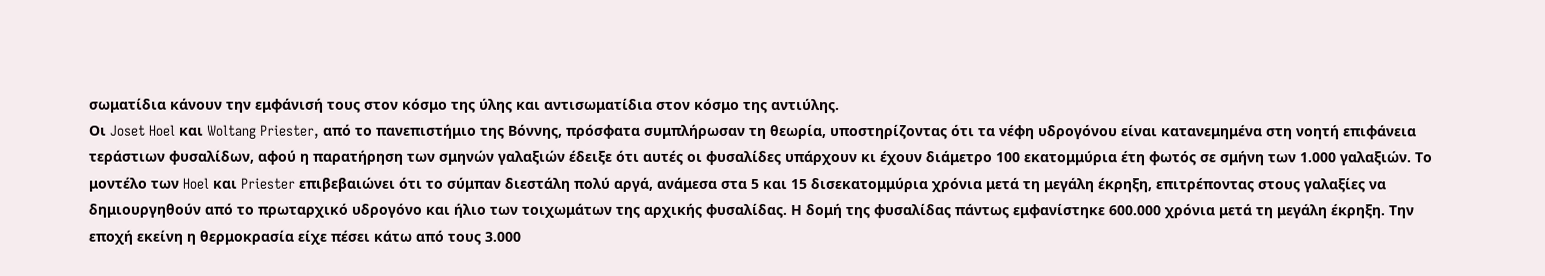σωματίδια κάνουν την εμφάνισή τους στον κόσμο της ύλης και αντισωματίδια στον κόσμο της αντιύλης.
Oι Joset Hoel και Woltang Priester, από το πανεπιστήμιο της Βόννης, πρόσφατα συμπλήρωσαν τη θεωρία, υποστηρίζοντας ότι τα νέφη υδρογόνου είναι κατανεμημένα στη νοητή επιφάνεια τεράστιων φυσαλίδων, αφού η παρατήρηση των σμηνών γαλαξιών έδειξε ότι αυτές οι φυσαλίδες υπάρχουν κι έχουν διάμετρο 100 εκατομμύρια έτη φωτός σε σμήνη των 1.000 γαλαξιών. Το μοντέλο των Hoel και Priester επιβεβαιώνει ότι το σύμπαν διεστάλη πολύ αργά, ανάμεσα στα 5 και 15 δισεκατομμύρια χρόνια μετά τη μεγάλη έκρηξη, επιτρέποντας στους γαλαξίες να δημιουργηθούν από το πρωταρχικό υδρογόνο και ήλιο των τοιχωμάτων της αρχικής φυσαλίδας. Η δομή της φυσαλίδας πάντως εμφανίστηκε 600.000 χρόνια μετά τη μεγάλη έκρηξη. Την εποχή εκείνη η θερμοκρασία είχε πέσει κάτω από τους 3.000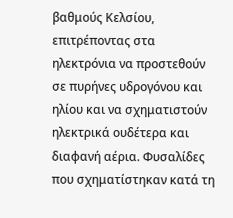βαθμούς Κελσίου, επιτρέποντας στα ηλεκτρόνια να προστεθούν σε πυρήνες υδρογόνου και ηλίου και να σχηματιστούν ηλεκτρικά ουδέτερα και διαφανή αέρια. Φυσαλίδες που σχηματίστηκαν κατά τη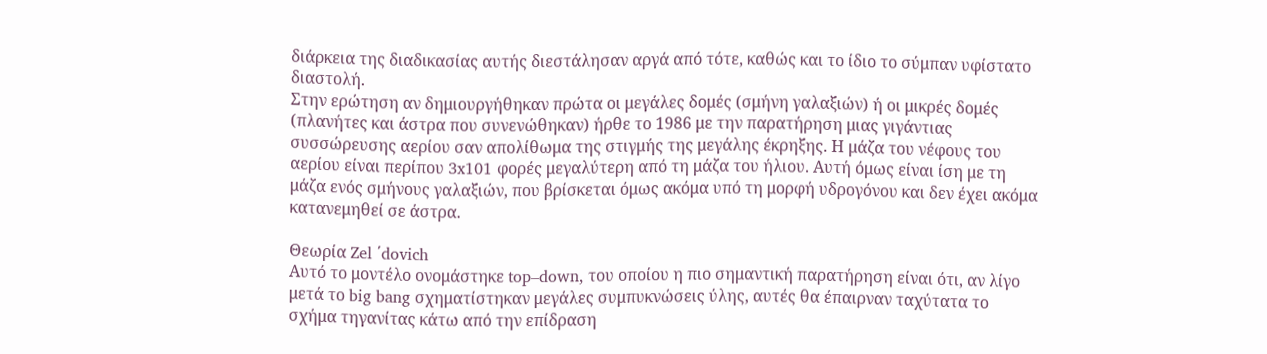διάρκεια της διαδικασίας αυτής διεστάλησαν αργά από τότε, καθώς και το ίδιο το σύμπαν υφίστατο διαστολή.
Στην ερώτηση αν δημιουργήθηκαν πρώτα οι μεγάλες δομές (σμήνη γαλαξιών) ή οι μικρές δομές (πλανήτες και άστρα που συνενώθηκαν) ήρθε το 1986 με την παρατήρηση μιας γιγάντιας συσσώρευσης αερίου σαν απολίθωμα της στιγμής της μεγάλης έκρηξης. Η μάζα του νέφους του αερίου είναι περίπου 3x101 φορές μεγαλύτερη από τη μάζα του ήλιου. Αυτή όμως είναι ίση με τη μάζα ενός σμήνους γαλαξιών, που βρίσκεται όμως ακόμα υπό τη μορφή υδρογόνου και δεν έχει ακόμα κατανεμηθεί σε άστρα.

Θεωρία Zel ΄dovich
Αυτό το μοντέλο ονομάστηκε top–down, του οποίου η πιο σημαντική παρατήρηση είναι ότι, αν λίγο μετά το big bang σχηματίστηκαν μεγάλες συμπυκνώσεις ύλης, αυτές θα έπαιρναν ταχύτατα το σχήμα τηγανίτας κάτω από την επίδραση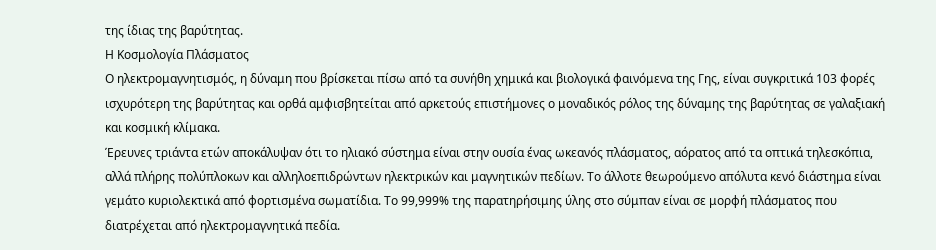της ίδιας της βαρύτητας.
Η Κοσμολογία Πλάσματος
Ο ηλεκτρομαγνητισμός, η δύναμη που βρίσκεται πίσω από τα συνήθη χημικά και βιολογικά φαινόμενα της Γης, είναι συγκριτικά 103 φορές ισχυρότερη της βαρύτητας και ορθά αμφισβητείται από αρκετούς επιστήμονες ο μοναδικός ρόλος της δύναμης της βαρύτητας σε γαλαξιακή και κοσμική κλίμακα.
Έρευνες τριάντα ετών αποκάλυψαν ότι το ηλιακό σύστημα είναι στην ουσία ένας ωκεανός πλάσματος, αόρατος από τα οπτικά τηλεσκόπια, αλλά πλήρης πολύπλοκων και αλληλοεπιδρώντων ηλεκτρικών και μαγνητικών πεδίων. Το άλλοτε θεωρούμενο απόλυτα κενό διάστημα είναι γεμάτο κυριολεκτικά από φορτισμένα σωματίδια. Το 99,999% της παρατηρήσιμης ύλης στο σύμπαν είναι σε μορφή πλάσματος που διατρέχεται από ηλεκτρομαγνητικά πεδία.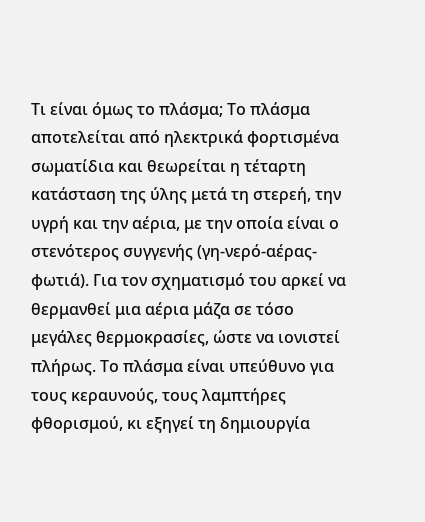Τι είναι όμως το πλάσμα; Το πλάσμα αποτελείται από ηλεκτρικά φορτισμένα σωματίδια και θεωρείται η τέταρτη κατάσταση της ύλης μετά τη στερεή, την υγρή και την αέρια, με την οποία είναι ο στενότερος συγγενής (γη-νερό-αέρας-φωτιά). Για τον σχηματισμό του αρκεί να θερμανθεί μια αέρια μάζα σε τόσο μεγάλες θερμοκρασίες, ώστε να ιονιστεί πλήρως. Το πλάσμα είναι υπεύθυνο για τους κεραυνούς, τους λαμπτήρες φθορισμού, κι εξηγεί τη δημιουργία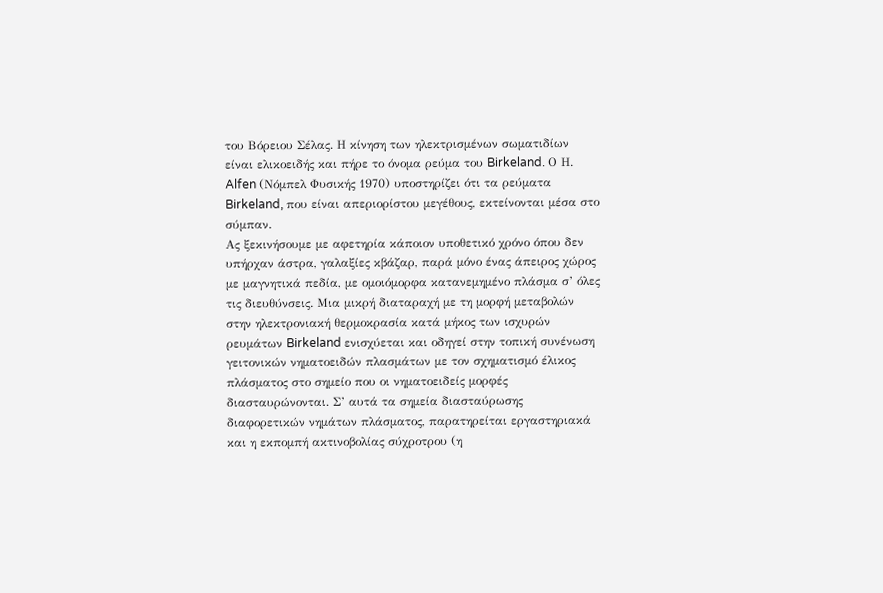του Βόρειου Σέλας. Η κίνηση των ηλεκτρισμένων σωματιδίων είναι ελικοειδής και πήρε το όνομα ρεύμα του Birkeland. Ο Η. Alfen (Νόμπελ Φυσικής 1970) υποστηρίζει ότι τα ρεύματα Birkeland, που είναι απεριορίστου μεγέθους, εκτείνονται μέσα στο σύμπαν.
Ας ξεκινήσουμε με αφετηρία κάποιον υποθετικό χρόνο όπου δεν υπήρχαν άστρα, γαλαξίες κβάζαρ, παρά μόνο ένας άπειρος χώρος με μαγνητικά πεδία, με ομοιόμορφα κατανεμημένο πλάσμα σ’ όλες τις διευθύνσεις. Μια μικρή διαταραχή με τη μορφή μεταβολών στην ηλεκτρονιακή θερμοκρασία κατά μήκος των ισχυρών ρευμάτων Birkeland ενισχύεται και οδηγεί στην τοπική συνένωση γειτονικών νηματοειδών πλασμάτων με τον σχηματισμό έλικος πλάσματος στο σημείο που οι νηματοειδείς μορφές διασταυρώνονται. Σ’ αυτά τα σημεία διασταύρωσης διαφορετικών νημάτων πλάσματος, παρατηρείται εργαστηριακά και η εκπομπή ακτινοβολίας σύχροτρου (η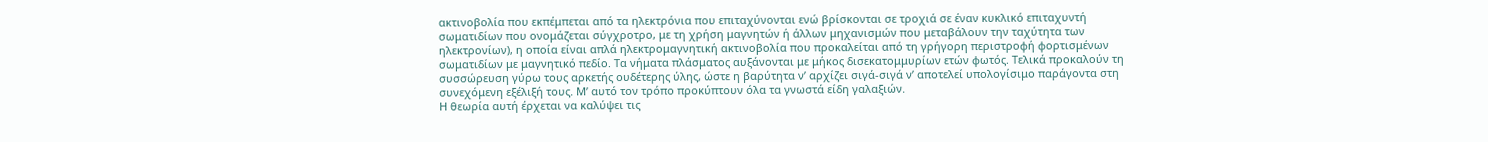ακτινοβολία που εκπέμπεται από τα ηλεκτρόνια που επιταχύνονται ενώ βρίσκονται σε τροχιά σε έναν κυκλικό επιταχυντή σωματιδίων που ονομάζεται σύγχροτρο, με τη χρήση μαγνητών ή άλλων μηχανισμών που μεταβάλουν την ταχύτητα των ηλεκτρονίων), η οποία είναι απλά ηλεκτρομαγνητική ακτινοβολία που προκαλείται από τη γρήγορη περιστροφή φορτισμένων σωματιδίων με μαγνητικό πεδίο. Τα νήματα πλάσματος αυξάνονται με μήκος δισεκατομμυρίων ετών φωτός. Τελικά προκαλούν τη συσσώρευση γύρω τους αρκετής ουδέτερης ύλης, ώστε η βαρύτητα ν’ αρχίζει σιγά-σιγά ν’ αποτελεί υπολογίσιμο παράγοντα στη συνεχόμενη εξέλιξή τους. Μ’ αυτό τον τρόπο προκύπτουν όλα τα γνωστά είδη γαλαξιών.
Η θεωρία αυτή έρχεται να καλύψει τις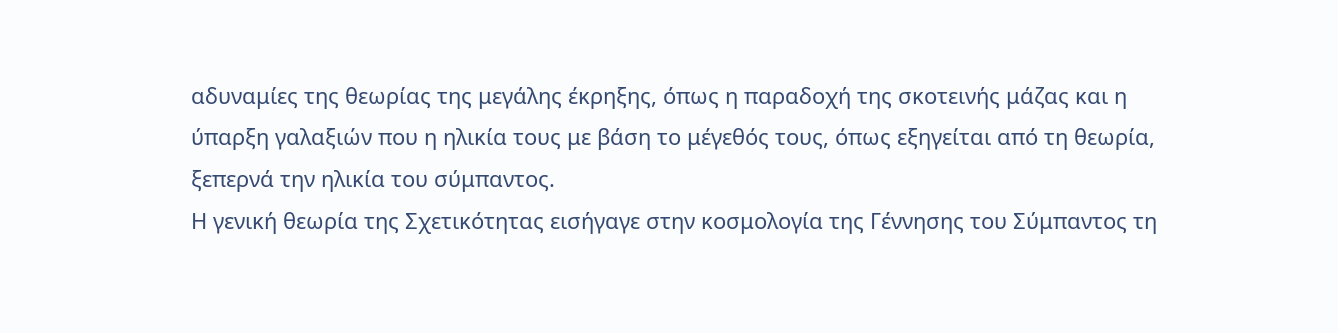αδυναμίες της θεωρίας της μεγάλης έκρηξης, όπως η παραδοχή της σκοτεινής μάζας και η ύπαρξη γαλαξιών που η ηλικία τους με βάση το μέγεθός τους, όπως εξηγείται από τη θεωρία, ξεπερνά την ηλικία του σύμπαντος.
Η γενική θεωρία της Σχετικότητας εισήγαγε στην κοσμολογία της Γέννησης του Σύμπαντος τη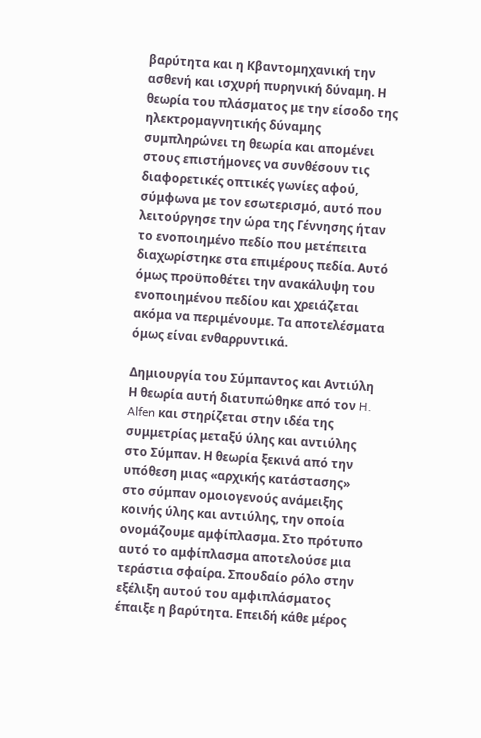βαρύτητα και η Κβαντομηχανική την ασθενή και ισχυρή πυρηνική δύναμη. Η θεωρία του πλάσματος με την είσοδο της ηλεκτρομαγνητικής δύναμης συμπληρώνει τη θεωρία και απομένει στους επιστήμονες να συνθέσουν τις διαφορετικές οπτικές γωνίες αφού, σύμφωνα με τον εσωτερισμό, αυτό που λειτούργησε την ώρα της Γέννησης ήταν το ενοποιημένο πεδίο που μετέπειτα διαχωρίστηκε στα επιμέρους πεδία. Αυτό όμως προϋποθέτει την ανακάλυψη του ενοποιημένου πεδίου και χρειάζεται ακόμα να περιμένουμε. Τα αποτελέσματα όμως είναι ενθαρρυντικά.

Δημιουργία του Σύμπαντος και Αντιύλη
Η θεωρία αυτή διατυπώθηκε από τον H. Alfen και στηρίζεται στην ιδέα της συμμετρίας μεταξύ ύλης και αντιύλης στο Σύμπαν. Η θεωρία ξεκινά από την υπόθεση μιας «αρχικής κατάστασης» στο σύμπαν ομοιογενούς ανάμειξης κοινής ύλης και αντιύλης, την οποία ονομάζουμε αμφίπλασμα. Στο πρότυπο αυτό το αμφίπλασμα αποτελούσε μια τεράστια σφαίρα. Σπουδαίο ρόλο στην εξέλιξη αυτού του αμφιπλάσματος έπαιξε η βαρύτητα. Επειδή κάθε μέρος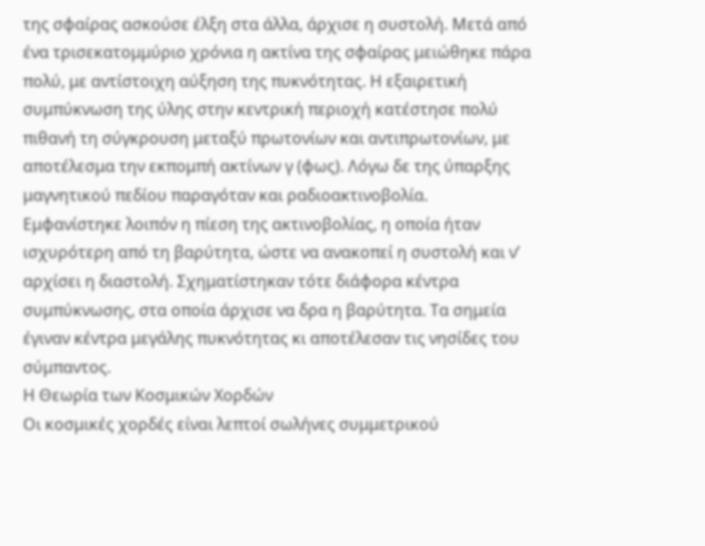της σφαίρας ασκούσε έλξη στα άλλα, άρχισε η συστολή. Μετά από ένα τρισεκατομμύριο χρόνια η ακτίνα της σφαίρας μειώθηκε πάρα πολύ, με αντίστοιχη αύξηση της πυκνότητας. Η εξαιρετική συμπύκνωση της ύλης στην κεντρική περιοχή κατέστησε πολύ πιθανή τη σύγκρουση μεταξύ πρωτονίων και αντιπρωτονίων, με αποτέλεσμα την εκπομπή ακτίνων γ (φως). Λόγω δε της ύπαρξης μαγνητικού πεδίου παραγόταν και ραδιοακτινοβολία.
Εμφανίστηκε λοιπόν η πίεση της ακτινοβολίας, η οποία ήταν ισχυρότερη από τη βαρύτητα, ώστε να ανακοπεί η συστολή και ν’ αρχίσει η διαστολή. Σχηματίστηκαν τότε διάφορα κέντρα συμπύκνωσης, στα οποία άρχισε να δρα η βαρύτητα. Τα σημεία έγιναν κέντρα μεγάλης πυκνότητας κι αποτέλεσαν τις νησίδες του σύμπαντος.
Η Θεωρία των Κοσμικών Χορδών
Οι κοσμικές χορδές είναι λεπτοί σωλήνες συμμετρικού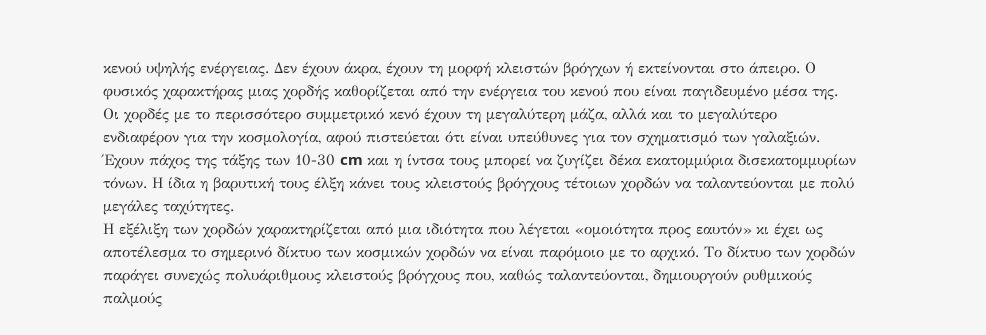κενού υψηλής ενέργειας. Δεν έχουν άκρα, έχουν τη μορφή κλειστών βρόγχων ή εκτείνονται στο άπειρο. Ο φυσικός χαρακτήρας μιας χορδής καθορίζεται από την ενέργεια του κενού που είναι παγιδευμένο μέσα της. Οι χορδές με το περισσότερο συμμετρικό κενό έχουν τη μεγαλύτερη μάζα, αλλά και το μεγαλύτερο ενδιαφέρον για την κοσμολογία, αφού πιστεύεται ότι είναι υπεύθυνες για τον σχηματισμό των γαλαξιών. Έχουν πάχος της τάξης των 10-30 cm και η ίντσα τους μπορεί να ζυγίζει δέκα εκατομμύρια δισεκατομμυρίων τόνων. Η ίδια η βαρυτική τους έλξη κάνει τους κλειστούς βρόγχους τέτοιων χορδών να ταλαντεύονται με πολύ μεγάλες ταχύτητες.
Η εξέλιξη των χορδών χαρακτηρίζεται από μια ιδιότητα που λέγεται «ομοιότητα προς εαυτόν» κι έχει ως αποτέλεσμα το σημερινό δίκτυο των κοσμικών χορδών να είναι παρόμοιο με το αρχικό. Το δίκτυο των χορδών παράγει συνεχώς πολυάριθμους κλειστούς βρόγχους που, καθώς ταλαντεύονται, δημιουργούν ρυθμικούς παλμούς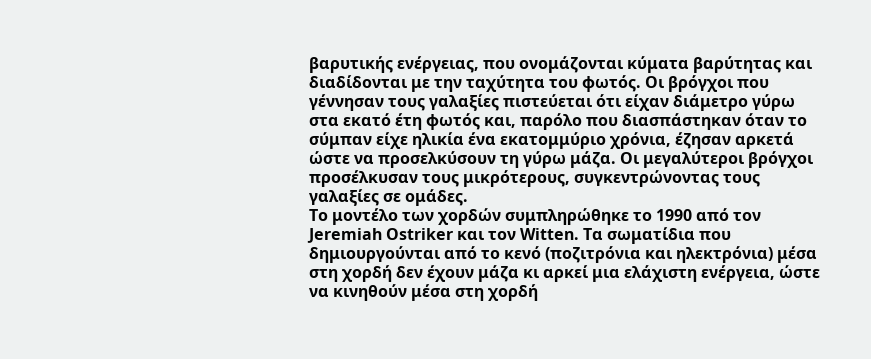βαρυτικής ενέργειας, που ονομάζονται κύματα βαρύτητας και διαδίδονται με την ταχύτητα του φωτός. Οι βρόγχοι που γέννησαν τους γαλαξίες πιστεύεται ότι είχαν διάμετρο γύρω στα εκατό έτη φωτός και, παρόλο που διασπάστηκαν όταν το σύμπαν είχε ηλικία ένα εκατομμύριο χρόνια, έζησαν αρκετά ώστε να προσελκύσουν τη γύρω μάζα. Οι μεγαλύτεροι βρόγχοι προσέλκυσαν τους μικρότερους, συγκεντρώνοντας τους γαλαξίες σε ομάδες.
Το μοντέλο των χορδών συμπληρώθηκε το 1990 από τον Jeremiah Ostriker και τον Witten. Τα σωματίδια που δημιουργούνται από το κενό (ποζιτρόνια και ηλεκτρόνια) μέσα στη χορδή δεν έχουν μάζα κι αρκεί μια ελάχιστη ενέργεια, ώστε να κινηθούν μέσα στη χορδή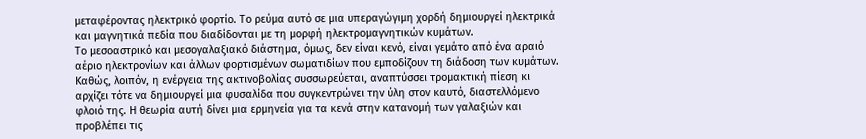μεταφέροντας ηλεκτρικό φορτίο. Το ρεύμα αυτό σε μια υπεραγώγιμη χορδή δημιουργεί ηλεκτρικά και μαγνητικά πεδία που διαδίδονται με τη μορφή ηλεκτρομαγνητικών κυμάτων.
Το μεσοαστρικό και μεσογαλαξιακό διάστημα, όμως, δεν είναι κενό, είναι γεμάτο από ένα αραιό αέριο ηλεκτρονίων και άλλων φορτισμένων σωματιδίων που εμποδίζουν τη διάδοση των κυμάτων. Καθώς, λοιπόν, η ενέργεια της ακτινοβολίας συσσωρεύεται, αναπτύσσει τρομακτική πίεση κι αρχίζει τότε να δημιουργεί μια φυσαλίδα που συγκεντρώνει την ύλη στον καυτό, διαστελλόμενο φλοιό της. Η θεωρία αυτή δίνει μια ερμηνεία για τα κενά στην κατανομή των γαλαξιών και προβλέπει τις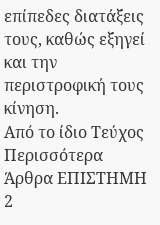επίπεδες διατάξεις τους, καθώς εξηγεί και την περιστροφική τους κίνηση.
Από το ίδιο Τεύχος
Περισσότερα Άρθρα ΕΠΙΣΤΗΜΗ
2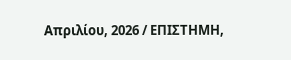Απριλίου, 2026 / ΕΠΙΣΤΗΜΗ,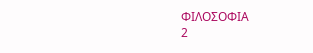ΦΙΛΟΣΟΦΙΑ
2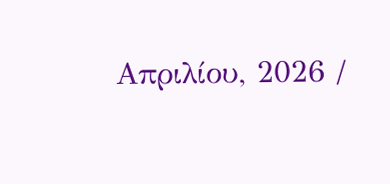Απριλίου, 2026 /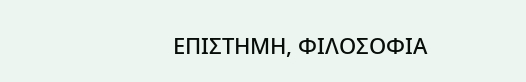ΕΠΙΣΤΗΜΗ, ΦΙΛΟΣΟΦΙΑ